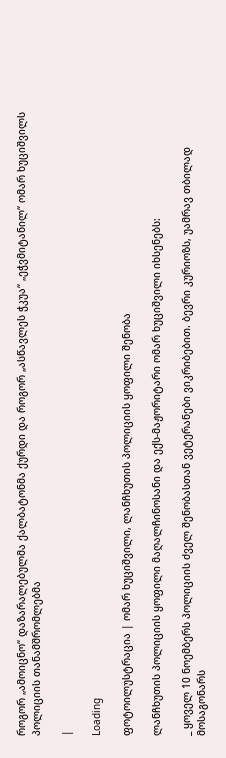როგორ „ამოიცნო“ დაზარალებულმა ქალბატონმა ქურდი და როგორ „ასწავლეს ჭკუა“ „ეჭვმიტანილ“ ომარ ხუციშვილს პოლიციის თანამშრომლებმა

|

Loading

ფოტოილუსტრაცია | ომარ ხუციშვილი, ლანჩხუთის პოლიციის ყოფილი შენობა

ლანჩხუთის პოლიციის ყოფილი მაღალჩინოსანი და ექს-მაჟორიტარი ომარ ხუციშვილი იხსენებს:

_ ყოველ 10 ნოემბერს პოლიციის ძველ შენობასთან ვეტერანები ვიკრიბებით. ბევრი კურიოზს, უამრავ თბილად მოსაგონარს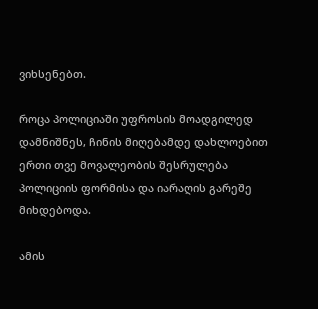ვიხსენებთ.

როცა პოლიციაში უფროსის მოადგილედ დამნიშნეს, ჩინის მიღებამდე დახლოებით ერთი თვე მოვალეობის შესრულება პოლიციის ფორმისა და იარაღის გარეშე მიხდებოდა.

ამის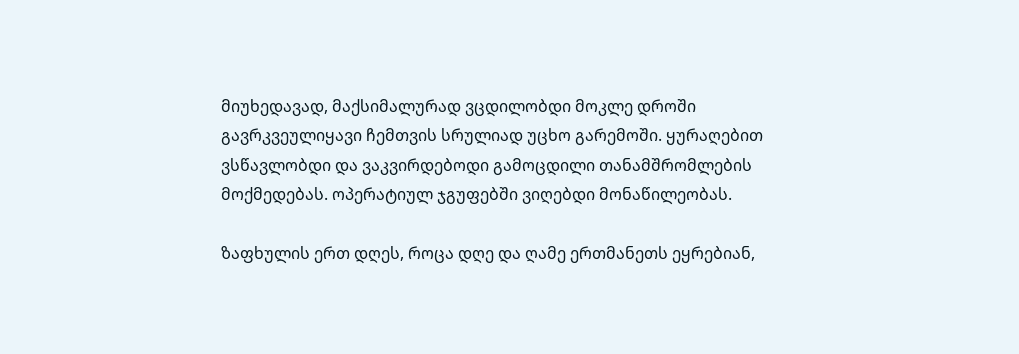მიუხედავად, მაქსიმალურად ვცდილობდი მოკლე დროში გავრკვეულიყავი ჩემთვის სრულიად უცხო გარემოში. ყურაღებით ვსწავლობდი და ვაკვირდებოდი გამოცდილი თანამშრომლების მოქმედებას. ოპერატიულ ჯგუფებში ვიღებდი მონაწილეობას.

ზაფხულის ერთ დღეს, როცა დღე და ღამე ერთმანეთს ეყრებიან,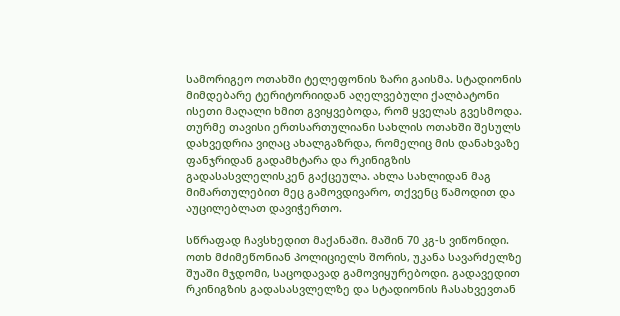სამორიგეო ოთახში ტელეფონის ზარი გაისმა. სტადიონის მიმდებარე ტერიტორიიდან აღელვებული ქალბატონი ისეთი მაღალი ხმით გვიყვებოდა, რომ ყველას გვესმოდა. თურმე თავისი ერთსართულიანი სახლის ოთახში შესულს დახვედრია ვიღაც ახალგაზრდა, რომელიც მის დანახვაზე ფანჯრიდან გადამხტარა და რკინიგზის გადასასვლელისკენ გაქცეულა. ახლა სახლიდან მაგ მიმართულებით მეც გამოვდივარო, თქვენც წამოდით და აუცილებლათ დავიჭერთო.

სწრაფად ჩავსხედით მაქანაში. მაშინ 70 კგ-ს ვიწონიდი. ოთხ მძიმეწონიან პოლიციელს შორის, უკანა სავარძელზე შუაში მჯდომი, საცოდავად გამოვიყურებოდი. გადავედით რკინიგზის გადასასვლელზე და სტადიონის ჩასახვევთან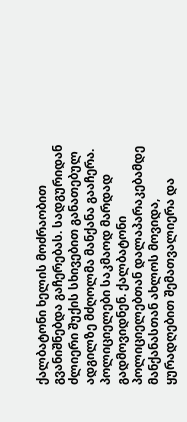ქალბატონი ხელის მოძრაობით გვანიშნებდა გაჩერებას. სადგურიდან ძლიერი შუქის სხივებით განათებულ ადგილზე მძღოლმა მანქანა გააჩერა. პოლიციელები საკმაოდ მარდად გადმოვიდნენ. ქალბატონი პოლიციელებთან დალაპარაკებამდე მანქანასთან ახლოს მოვიდა, ყურადღებით შემათვალიერა და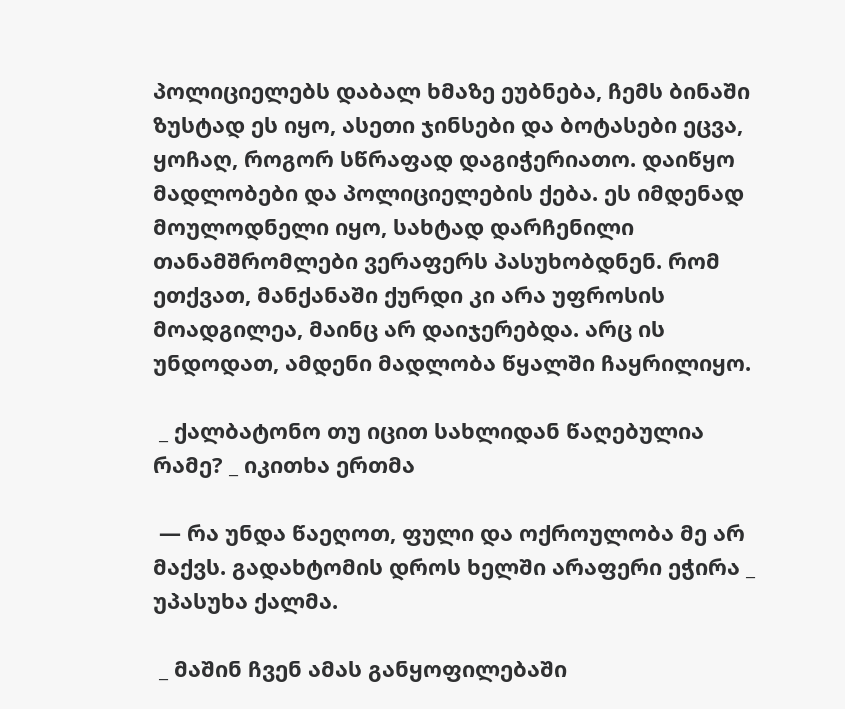პოლიციელებს დაბალ ხმაზე ეუბნება, ჩემს ბინაში ზუსტად ეს იყო, ასეთი ჯინსები და ბოტასები ეცვა, ყოჩაღ, როგორ სწრაფად დაგიჭერიათო. დაიწყო მადლობები და პოლიციელების ქება. ეს იმდენად მოულოდნელი იყო, სახტად დარჩენილი თანამშრომლები ვერაფერს პასუხობდნენ. რომ ეთქვათ, მანქანაში ქურდი კი არა უფროსის მოადგილეა, მაინც არ დაიჯერებდა. არც ის უნდოდათ, ამდენი მადლობა წყალში ჩაყრილიყო.

 _ ქალბატონო თუ იცით სახლიდან წაღებულია რამე? _ იკითხა ერთმა

 — რა უნდა წაეღოთ, ფული და ოქროულობა მე არ მაქვს. გადახტომის დროს ხელში არაფერი ეჭირა _ უპასუხა ქალმა.

 _ მაშინ ჩვენ ამას განყოფილებაში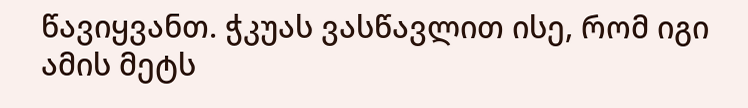წავიყვანთ. ჭკუას ვასწავლით ისე, რომ იგი ამის მეტს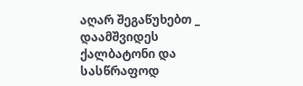აღარ შეგაწუხებთ _ დაამშვიდეს ქალბატონი და სასწრაფოდ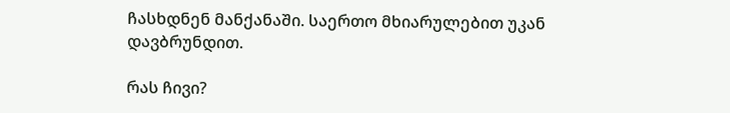ჩასხდნენ მანქანაში. საერთო მხიარულებით უკან დავბრუნდით.

რას ჩივი?